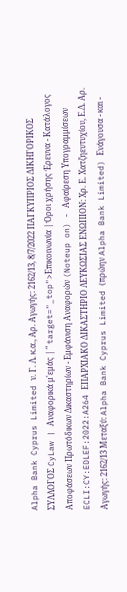Alpha Bank Cyprus Limited ν. Γ. Λ. κ.α., Αρ. Αγωγής: 2162/13, 8/7/2022 ΠΑΓΚΥΠΡΙΟΣ ΔΙΚΗΓΟΡΙΚΟΣ ΣΥΛΛΟΓΟΣ CyLaw | Αναφορικά μ'εμάς | " target="_top">Επικοινωνία | Όροι χρήσης Έρευνα - Κατάλογος Αποφάσεων Πρωτόδικων Δικαστηρίων - Εμφάνιση Αναφορών (Noteup on) - Αφαίρεση Υπογραμμίσεων ECLI:CY:EDLEF:2022:A264 ΕΠΑΡΧΙΑΚΟ ΔΙΚΑΣΤΗΡΙΟ ΛΕΥΚΩΣΙΑΣ ΕΝΩΠΙΟΝ: Χρ. Ε. Χατζηευτυχίου, Ε.Δ. Αρ. Αγωγής: 2162/13 Μεταξύ: Alpha Bank Cyprus Limited (πρώην Alpha Bank Limited) Ενάγουσα - και -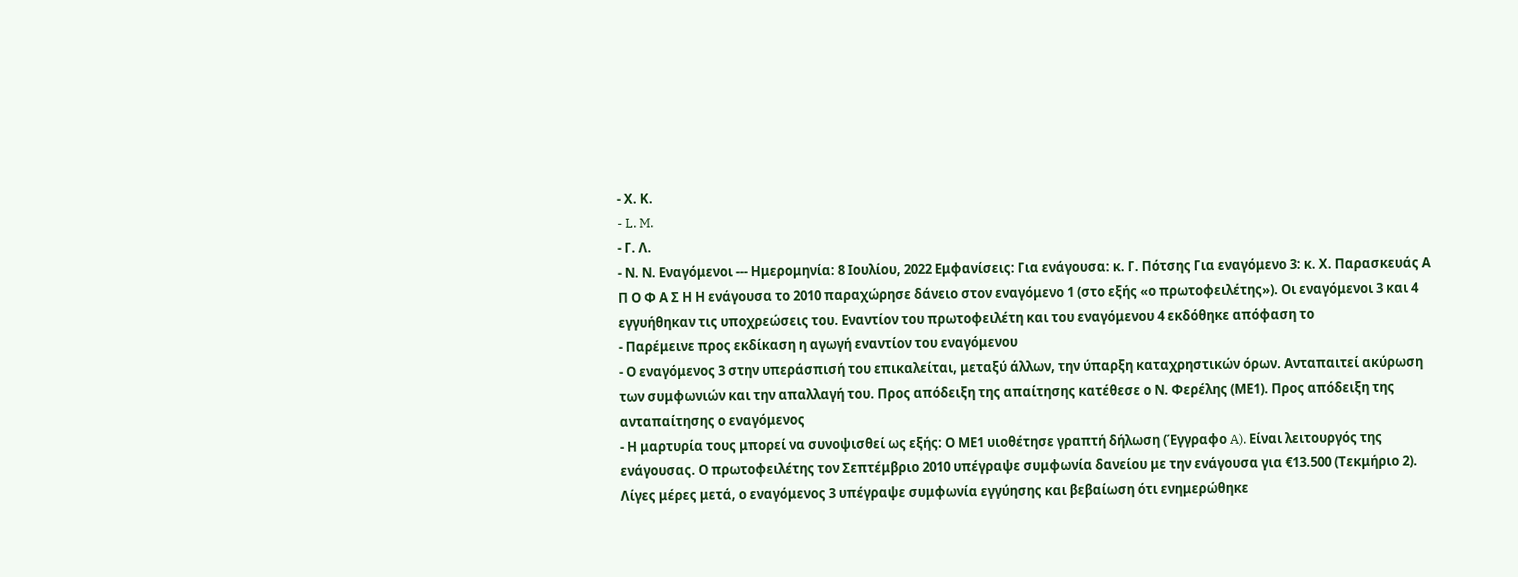- Χ. Κ.
- L. M.
- Γ. Λ.
- Ν. Ν. Εναγόμενοι --- Ημερομηνία: 8 Ιουλίου, 2022 Εμφανίσεις: Για ενάγουσα: κ. Γ. Πότσης Για εναγόμενο 3: κ. Χ. Παρασκευάς Α Π Ο Φ Α Σ Η Η ενάγουσα το 2010 παραχώρησε δάνειο στον εναγόμενο 1 (στο εξής «ο πρωτοφειλέτης»). Οι εναγόμενοι 3 και 4 εγγυήθηκαν τις υποχρεώσεις του. Εναντίον του πρωτοφειλέτη και του εναγόμενου 4 εκδόθηκε απόφαση το
- Παρέμεινε προς εκδίκαση η αγωγή εναντίον του εναγόμενου
- Ο εναγόμενος 3 στην υπεράσπισή του επικαλείται, μεταξύ άλλων, την ύπαρξη καταχρηστικών όρων. Ανταπαιτεί ακύρωση των συμφωνιών και την απαλλαγή του. Προς απόδειξη της απαίτησης κατέθεσε ο Ν. Φερέλης (ΜΕ1). Προς απόδειξη της ανταπαίτησης ο εναγόμενος
- Η μαρτυρία τους μπορεί να συνοψισθεί ως εξής: Ο ΜΕ1 υιοθέτησε γραπτή δήλωση (Έγγραφο A). Είναι λειτουργός της ενάγουσας. Ο πρωτοφειλέτης τον Σεπτέμβριο 2010 υπέγραψε συμφωνία δανείου με την ενάγουσα για €13.500 (Τεκμήριο 2). Λίγες μέρες μετά, ο εναγόμενος 3 υπέγραψε συμφωνία εγγύησης και βεβαίωση ότι ενημερώθηκε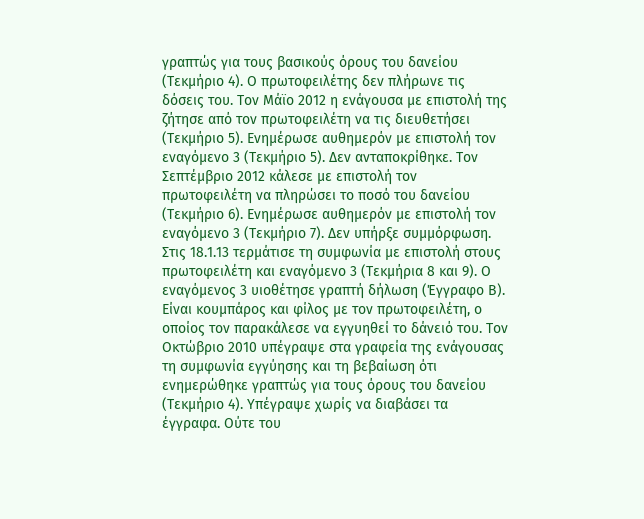γραπτώς για τους βασικούς όρους του δανείου (Τεκμήριο 4). Ο πρωτοφειλέτης δεν πλήρωνε τις δόσεις του. Τον Μάϊο 2012 η ενάγουσα με επιστολή της ζήτησε από τον πρωτοφειλέτη να τις διευθετήσει (Τεκμήριο 5). Ενημέρωσε αυθημερόν με επιστολή τον εναγόμενο 3 (Τεκμήριο 5). Δεν ανταποκρίθηκε. Τον Σεπτέμβριο 2012 κάλεσε με επιστολή τον πρωτοφειλέτη να πληρώσει το ποσό του δανείου (Τεκμήριο 6). Ενημέρωσε αυθημερόν με επιστολή τον εναγόμενο 3 (Τεκμήριο 7). Δεν υπήρξε συμμόρφωση. Στις 18.1.13 τερμάτισε τη συμφωνία με επιστολή στους πρωτοφειλέτη και εναγόμενο 3 (Τεκμήρια 8 και 9). Ο εναγόμενος 3 υιοθέτησε γραπτή δήλωση (Έγγραφο Β). Είναι κουμπάρος και φίλος με τον πρωτοφειλέτη, ο οποίος τον παρακάλεσε να εγγυηθεί το δάνειό του. Τον Οκτώβριο 2010 υπέγραψε στα γραφεία της ενάγουσας τη συμφωνία εγγύησης και τη βεβαίωση ότι ενημερώθηκε γραπτώς για τους όρους του δανείου (Τεκμήριο 4). Υπέγραψε χωρίς να διαβάσει τα έγγραφα. Ούτε του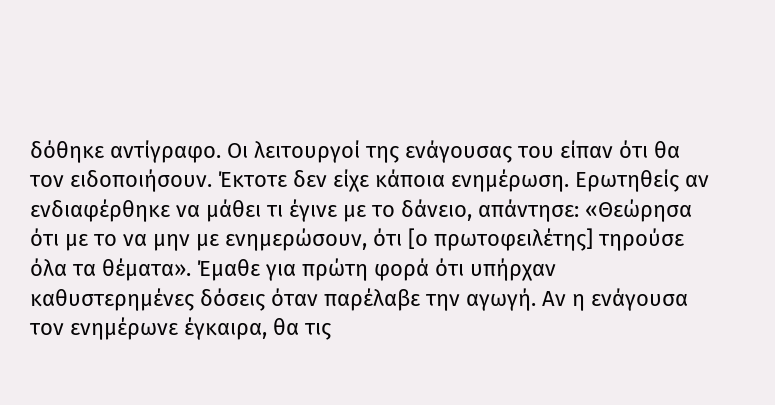δόθηκε αντίγραφο. Οι λειτουργοί της ενάγουσας του είπαν ότι θα τον ειδοποιήσουν. Έκτοτε δεν είχε κάποια ενημέρωση. Ερωτηθείς αν ενδιαφέρθηκε να μάθει τι έγινε με το δάνειο, απάντησε: «Θεώρησα ότι με το να μην με ενημερώσουν, ότι [ο πρωτοφειλέτης] τηρούσε όλα τα θέματα». Έμαθε για πρώτη φορά ότι υπήρχαν καθυστερημένες δόσεις όταν παρέλαβε την αγωγή. Αν η ενάγουσα τον ενημέρωνε έγκαιρα, θα τις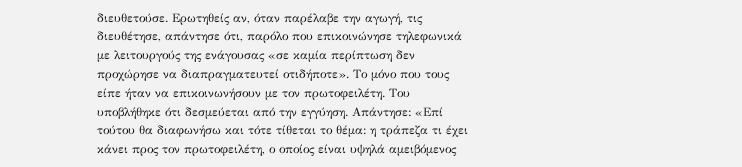διευθετούσε. Ερωτηθείς αν, όταν παρέλαβε την αγωγή, τις διευθέτησε, απάντησε ότι, παρόλο που επικοινώνησε τηλεφωνικά με λειτουργούς της ενάγουσας «σε καμία περίπτωση δεν προχώρησε να διαπραγματευτεί οτιδήποτε». Το μόνο που τους είπε ήταν να επικοινωνήσουν με τον πρωτοφειλέτη. Του υποβλήθηκε ότι δεσμεύεται από την εγγύηση. Απάντησε: «Επί τούτου θα διαφωνήσω και τότε τίθεται το θέμα: η τράπεζα τι έχει κάνει προς τον πρωτοφειλέτη, ο οποίος είναι υψηλά αμειβόμενος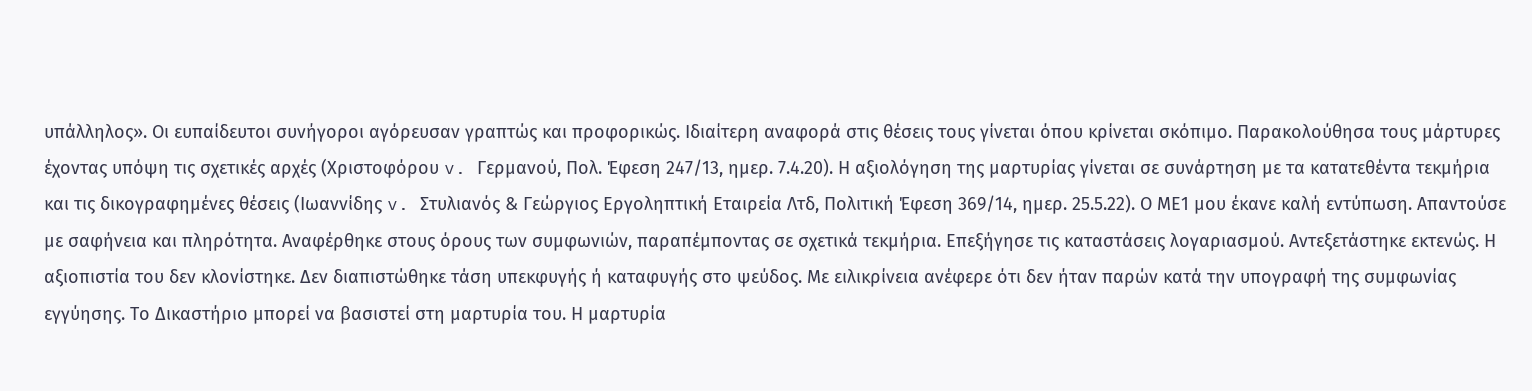υπάλληλος». Οι ευπαίδευτοι συνήγοροι αγόρευσαν γραπτώς και προφορικώς. Ιδιαίτερη αναφορά στις θέσεις τους γίνεται όπου κρίνεται σκόπιμο. Παρακολούθησα τους μάρτυρες έχοντας υπόψη τις σχετικές αρχές (Χριστοφόρου v. Γερμανού, Πολ. Έφεση 247/13, ημερ. 7.4.20). Η αξιολόγηση της μαρτυρίας γίνεται σε συνάρτηση με τα κατατεθέντα τεκμήρια και τις δικογραφημένες θέσεις (Ιωαννίδης v. Στυλιανός & Γεώργιος Εργοληπτική Εταιρεία Λτδ, Πολιτική Έφεση 369/14, ημερ. 25.5.22). Ο ΜΕ1 μου έκανε καλή εντύπωση. Απαντούσε με σαφήνεια και πληρότητα. Αναφέρθηκε στους όρους των συμφωνιών, παραπέμποντας σε σχετικά τεκμήρια. Επεξήγησε τις καταστάσεις λογαριασμού. Αντεξετάστηκε εκτενώς. Η αξιοπιστία του δεν κλονίστηκε. Δεν διαπιστώθηκε τάση υπεκφυγής ή καταφυγής στο ψεύδος. Με ειλικρίνεια ανέφερε ότι δεν ήταν παρών κατά την υπογραφή της συμφωνίας εγγύησης. Το Δικαστήριο μπορεί να βασιστεί στη μαρτυρία του. Η μαρτυρία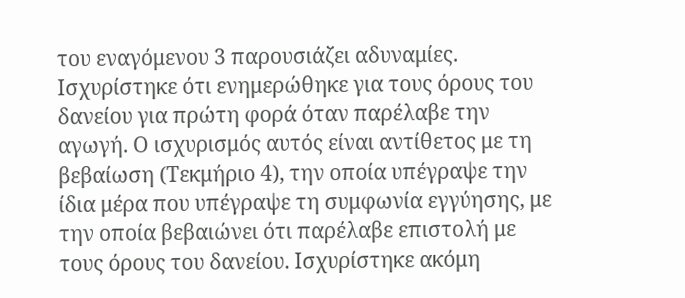του εναγόμενου 3 παρουσιάζει αδυναμίες. Ισχυρίστηκε ότι ενημερώθηκε για τους όρους του δανείου για πρώτη φορά όταν παρέλαβε την αγωγή. Ο ισχυρισμός αυτός είναι αντίθετος με τη βεβαίωση (Τεκμήριο 4), την οποία υπέγραψε την ίδια μέρα που υπέγραψε τη συμφωνία εγγύησης, με την οποία βεβαιώνει ότι παρέλαβε επιστολή με τους όρους του δανείου. Ισχυρίστηκε ακόμη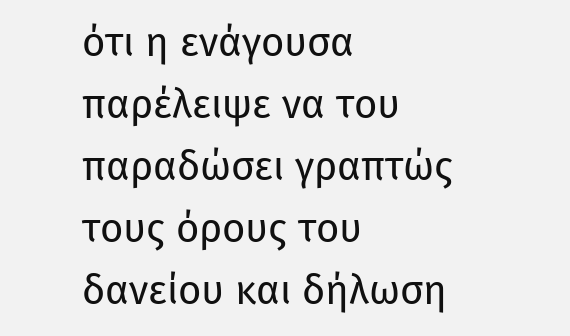ότι η ενάγουσα παρέλειψε να του παραδώσει γραπτώς τους όρους του δανείου και δήλωση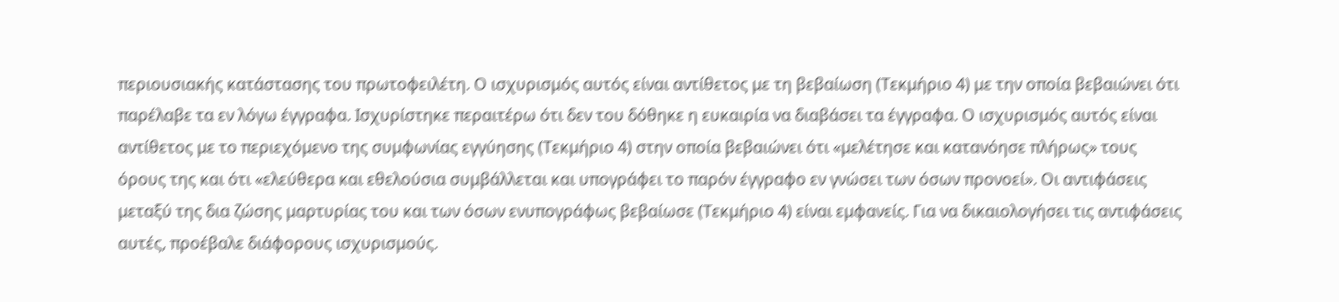περιουσιακής κατάστασης του πρωτοφειλέτη. Ο ισχυρισμός αυτός είναι αντίθετος με τη βεβαίωση (Τεκμήριο 4) με την οποία βεβαιώνει ότι παρέλαβε τα εν λόγω έγγραφα. Ισχυρίστηκε περαιτέρω ότι δεν του δόθηκε η ευκαιρία να διαβάσει τα έγγραφα. Ο ισχυρισμός αυτός είναι αντίθετος με το περιεχόμενο της συμφωνίας εγγύησης (Τεκμήριο 4) στην οποία βεβαιώνει ότι «μελέτησε και κατανόησε πλήρως» τους όρους της και ότι «ελεύθερα και εθελούσια συμβάλλεται και υπογράφει το παρόν έγγραφο εν γνώσει των όσων προνοεί». Οι αντιφάσεις μεταξύ της δια ζώσης μαρτυρίας του και των όσων ενυπογράφως βεβαίωσε (Τεκμήριο 4) είναι εμφανείς. Για να δικαιολογήσει τις αντιφάσεις αυτές, προέβαλε διάφορους ισχυρισμούς.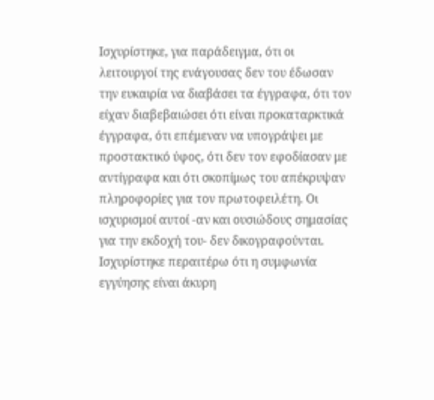Ισχυρίστηκε, για παράδειγμα, ότι οι λειτουργοί της ενάγουσας δεν του έδωσαν την ευκαιρία να διαβάσει τα έγγραφα, ότι τον είχαν διαβεβαιώσει ότι είναι προκαταρκτικά έγγραφα, ότι επέμεναν να υπογράψει με προστακτικό ύφος, ότι δεν τον εφοδίασαν με αντίγραφα και ότι σκοπίμως του απέκρυψαν πληροφορίες για τον πρωτοφειλέτη. Οι ισχυρισμοί αυτοί -αν και ουσιώδους σημασίας για την εκδοχή του- δεν δικογραφούνται. Ισχυρίστηκε περαιτέρω ότι η συμφωνία εγγύησης είναι άκυρη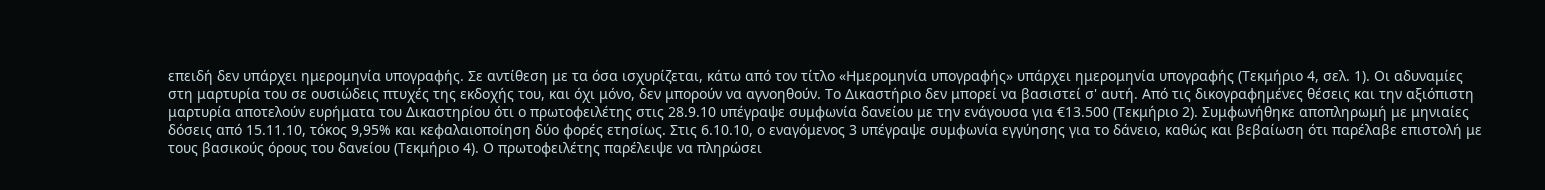επειδή δεν υπάρχει ημερομηνία υπογραφής. Σε αντίθεση με τα όσα ισχυρίζεται, κάτω από τον τίτλο «Ημερομηνία υπογραφής» υπάρχει ημερομηνία υπογραφής (Τεκμήριο 4, σελ. 1). Οι αδυναμίες στη μαρτυρία του σε ουσιώδεις πτυχές της εκδοχής του, και όχι μόνο, δεν μπορούν να αγνοηθούν. Το Δικαστήριο δεν μπορεί να βασιστεί σ' αυτή. Από τις δικογραφημένες θέσεις και την αξιόπιστη μαρτυρία αποτελούν ευρήματα του Δικαστηρίου ότι ο πρωτοφειλέτης στις 28.9.10 υπέγραψε συμφωνία δανείου με την ενάγουσα για €13.500 (Τεκμήριο 2). Συμφωνήθηκε αποπληρωμή με μηνιαίες δόσεις από 15.11.10, τόκος 9,95% και κεφαλαιοποίηση δύο φορές ετησίως. Στις 6.10.10, ο εναγόμενος 3 υπέγραψε συμφωνία εγγύησης για το δάνειο, καθώς και βεβαίωση ότι παρέλαβε επιστολή με τους βασικούς όρους του δανείου (Τεκμήριο 4). Ο πρωτοφειλέτης παρέλειψε να πληρώσει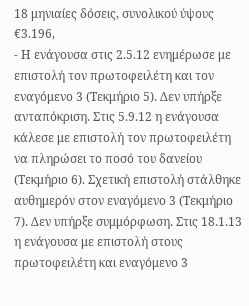18 μηνιαίες δόσεις, συνολικού ύψους €3.196,
- Η ενάγουσα στις 2.5.12 ενημέρωσε με επιστολή τον πρωτοφειλέτη και τον εναγόμενο 3 (Τεκμήριο 5). Δεν υπήρξε ανταπόκριση. Στις 5.9.12 η ενάγουσα κάλεσε με επιστολή τον πρωτοφειλέτη να πληρώσει το ποσό του δανείου (Τεκμήριο 6). Σχετική επιστολή στάλθηκε αυθημερόν στον εναγόμενο 3 (Τεκμήριο 7). Δεν υπήρξε συμμόρφωση. Στις 18.1.13 η ενάγουσα με επιστολή στους πρωτοφειλέτη και εναγόμενο 3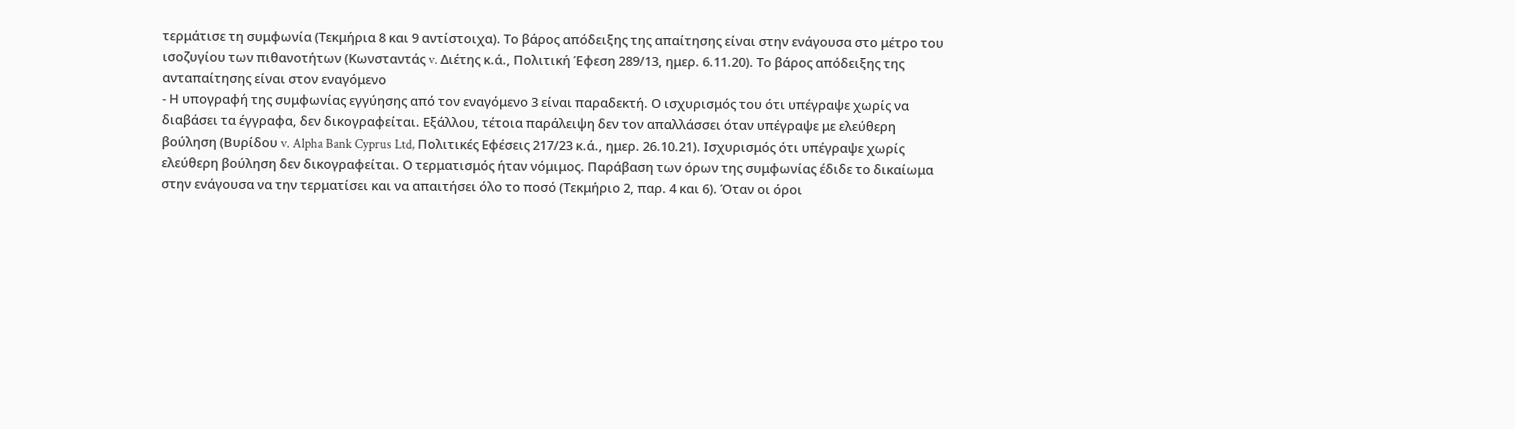τερμάτισε τη συμφωνία (Τεκμήρια 8 και 9 αντίστοιχα). Το βάρος απόδειξης της απαίτησης είναι στην ενάγουσα στο μέτρο του ισοζυγίου των πιθανοτήτων (Κωνσταντάς v. Διέτης κ.ά., Πολιτική Έφεση 289/13, ημερ. 6.11.20). Το βάρος απόδειξης της ανταπαίτησης είναι στον εναγόμενο
- Η υπογραφή της συμφωνίας εγγύησης από τον εναγόμενο 3 είναι παραδεκτή. Ο ισχυρισμός του ότι υπέγραψε χωρίς να διαβάσει τα έγγραφα, δεν δικογραφείται. Εξάλλου, τέτοια παράλειψη δεν τον απαλλάσσει όταν υπέγραψε με ελεύθερη βούληση (Βυρίδου v. Alpha Bank Cyprus Ltd, Πολιτικές Εφέσεις 217/23 κ.ά., ημερ. 26.10.21). Ισχυρισμός ότι υπέγραψε χωρίς ελεύθερη βούληση δεν δικογραφείται. Ο τερματισμός ήταν νόμιμος. Παράβαση των όρων της συμφωνίας έδιδε το δικαίωμα στην ενάγουσα να την τερματίσει και να απαιτήσει όλο το ποσό (Τεκμήριο 2, παρ. 4 και 6). Όταν οι όροι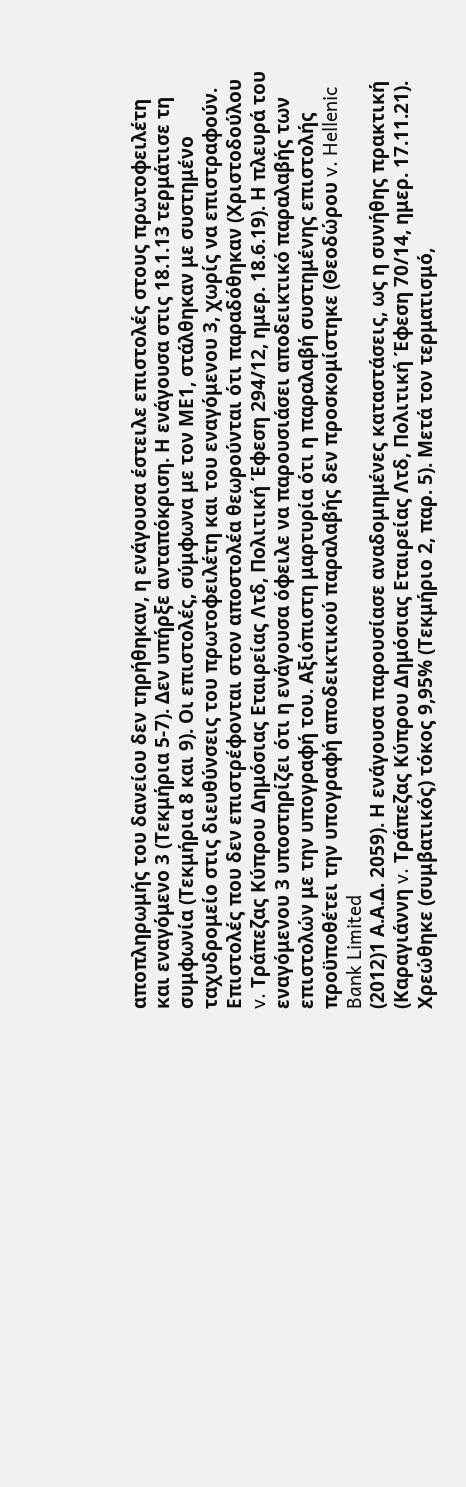αποπληρωμής του δανείου δεν τηρήθηκαν, η ενάγουσα έστειλε επιστολές στους πρωτοφειλέτη και εναγόμενο 3 (Τεκμήρια 5-7). Δεν υπήρξε ανταπόκριση. Η ενάγουσα στις 18.1.13 τερμάτισε τη συμφωνία (Τεκμήρια 8 και 9). Οι επιστολές, σύμφωνα με τον ΜΕ1, στάλθηκαν με συστημένο ταχυδρομείο στις διευθύνσεις του πρωτοφειλέτη και του εναγόμενου 3, χωρίς να επιστραφούν. Επιστολές που δεν επιστρέφονται στον αποστολέα θεωρούνται ότι παραδόθηκαν (Χριστοδούλου v. Τράπεζας Κύπρου Δημόσιας Εταιρείας Λτδ, Πολιτική Έφεση 294/12, ημερ. 18.6.19). Η πλευρά του εναγόμενου 3 υποστηρίζει ότι η ενάγουσα όφειλε να παρουσιάσει αποδεικτικό παραλαβής των επιστολών με την υπογραφή του. Αξιόπιστη μαρτυρία ότι η παραλαβή συστημένης επιστολής προϋποθέτει την υπογραφή αποδεικτικού παραλαβής δεν προσκομίστηκε (Θεοδώρου v. Hellenic Bank Limited
(2012)1 Α.Α.Δ. 2059). Η ενάγουσα παρουσίασε αναδομημένες καταστάσεις, ως η συνήθης πρακτική (Καραγιάννη v. Τράπεζας Κύπρου Δημόσιας Εταιρείας Λτδ, Πολιτική Έφεση 70/14, ημερ. 17.11.21). Χρεώθηκε (συμβατικός) τόκος 9,95% (Τεκμήριο 2, παρ. 5). Μετά τον τερματισμό,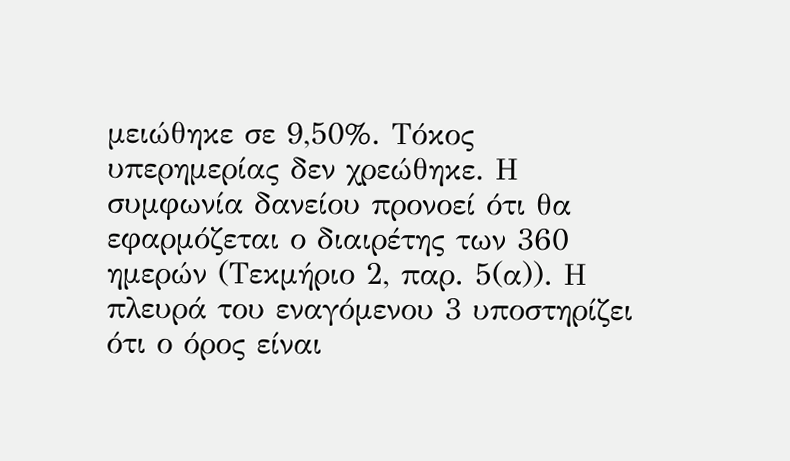μειώθηκε σε 9,50%. Τόκος υπερημερίας δεν χρεώθηκε. Η συμφωνία δανείου προνοεί ότι θα εφαρμόζεται ο διαιρέτης των 360 ημερών (Τεκμήριο 2, παρ. 5(α)). Η πλευρά του εναγόμενου 3 υποστηρίζει ότι ο όρος είναι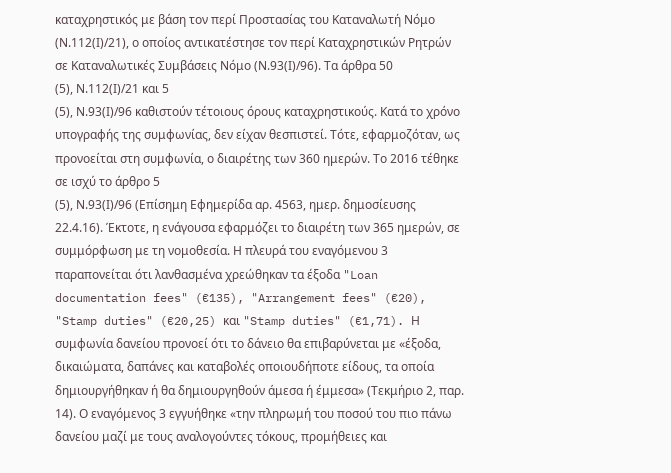καταχρηστικός με βάση τον περί Προστασίας του Καταναλωτή Νόμο (Ν.112(Ι)/21), ο οποίος αντικατέστησε τον περί Καταχρηστικών Ρητρών σε Καταναλωτικές Συμβάσεις Νόμο (Ν.93(Ι)/96). Τα άρθρα 50
(5), Ν.112(Ι)/21 και 5
(5), Ν.93(Ι)/96 καθιστούν τέτοιους όρους καταχρηστικούς. Κατά το χρόνο υπογραφής της συμφωνίας, δεν είχαν θεσπιστεί. Τότε, εφαρμοζόταν, ως προνοείται στη συμφωνία, ο διαιρέτης των 360 ημερών. Το 2016 τέθηκε σε ισχύ το άρθρο 5
(5), Ν.93(Ι)/96 (Επίσημη Εφημερίδα αρ. 4563, ημερ. δημοσίευσης 22.4.16). Έκτοτε, η ενάγουσα εφαρμόζει το διαιρέτη των 365 ημερών, σε συμμόρφωση με τη νομοθεσία. Η πλευρά του εναγόμενου 3 παραπονείται ότι λανθασμένα χρεώθηκαν τα έξοδα "Loan documentation fees" (€135), "Arrangement fees" (€20), "Stamp duties" (€20,25) και "Stamp duties" (€1,71). Η συμφωνία δανείου προνοεί ότι το δάνειο θα επιβαρύνεται με «έξοδα, δικαιώματα, δαπάνες και καταβολές οποιουδήποτε είδους, τα οποία δημιουργήθηκαν ή θα δημιουργηθούν άμεσα ή έμμεσα» (Τεκμήριο 2, παρ. 14). Ο εναγόμενος 3 εγγυήθηκε «την πληρωμή του ποσού του πιο πάνω δανείου μαζί με τους αναλογούντες τόκους, προμήθειες και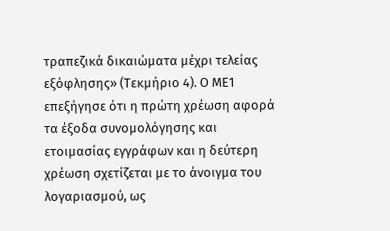τραπεζικά δικαιώματα μέχρι τελείας εξόφλησης» (Τεκμήριο 4). Ο ΜΕ1 επεξήγησε ότι η πρώτη χρέωση αφορά τα έξοδα συνομολόγησης και ετοιμασίας εγγράφων και η δεύτερη χρέωση σχετίζεται με το άνοιγμα του λογαριασμού, ως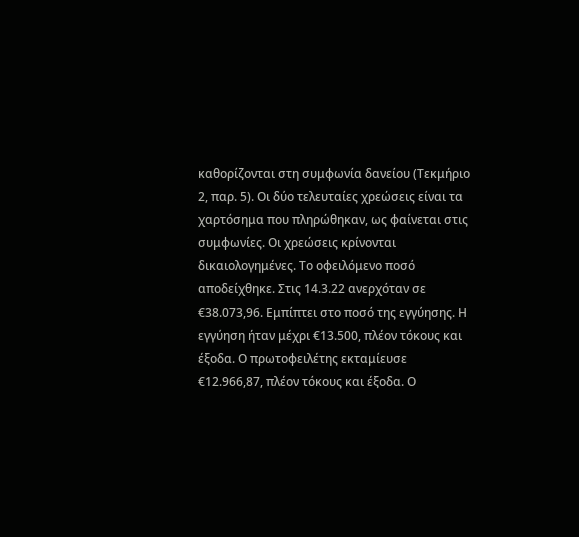καθορίζονται στη συμφωνία δανείου (Τεκμήριο 2, παρ. 5). Οι δύο τελευταίες χρεώσεις είναι τα χαρτόσημα που πληρώθηκαν, ως φαίνεται στις συμφωνίες. Οι χρεώσεις κρίνονται δικαιολογημένες. Το οφειλόμενο ποσό αποδείχθηκε. Στις 14.3.22 ανερχόταν σε €38.073,96. Εμπίπτει στο ποσό της εγγύησης. Η εγγύηση ήταν μέχρι €13.500, πλέον τόκους και έξοδα. Ο πρωτοφειλέτης εκταμίευσε €12.966,87, πλέον τόκους και έξοδα. Ο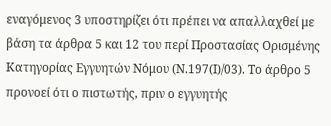εναγόμενος 3 υποστηρίζει ότι πρέπει να απαλλαχθεί με βάση τα άρθρα 5 και 12 του περί Προστασίας Ορισμένης Κατηγορίας Εγγυητών Νόμου (Ν.197(Ι)/03). Το άρθρο 5 προνοεί ότι ο πιστωτής, πριν ο εγγυητής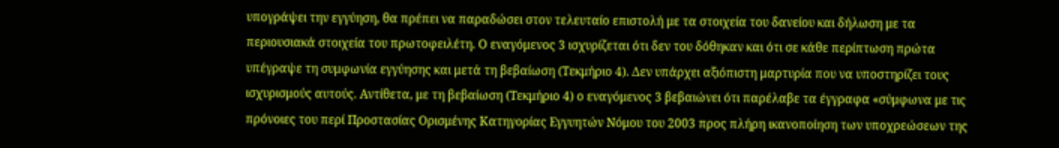υπογράψει την εγγύηση, θα πρέπει να παραδώσει στον τελευταίο επιστολή με τα στοιχεία του δανείου και δήλωση με τα περιουσιακά στοιχεία του πρωτοφειλέτη. Ο εναγόμενος 3 ισχυρίζεται ότι δεν του δόθηκαν και ότι σε κάθε περίπτωση πρώτα υπέγραψε τη συμφωνία εγγύησης και μετά τη βεβαίωση (Τεκμήριο 4). Δεν υπάρχει αξιόπιστη μαρτυρία που να υποστηρίζει τους ισχυρισμούς αυτούς. Αντίθετα, με τη βεβαίωση (Τεκμήριο 4) ο εναγόμενος 3 βεβαιώνει ότι παρέλαβε τα έγγραφα «σύμφωνα με τις πρόνοιες του περί Προστασίας Ορισμένης Κατηγορίας Εγγυητών Νόμου του 2003 προς πλήρη ικανοποίηση των υποχρεώσεων της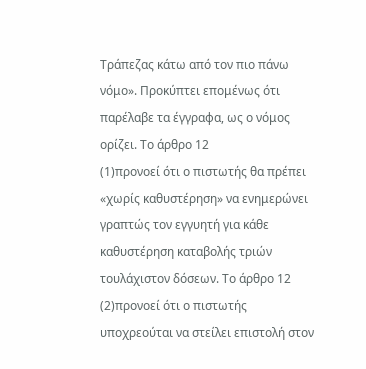Τράπεζας κάτω από τον πιο πάνω νόμο». Προκύπτει επομένως ότι παρέλαβε τα έγγραφα, ως ο νόμος ορίζει. Το άρθρο 12
(1)προνοεί ότι ο πιστωτής θα πρέπει «χωρίς καθυστέρηση» να ενημερώνει γραπτώς τον εγγυητή για κάθε καθυστέρηση καταβολής τριών τουλάχιστον δόσεων. Το άρθρο 12
(2)προνοεί ότι ο πιστωτής υποχρεούται να στείλει επιστολή στον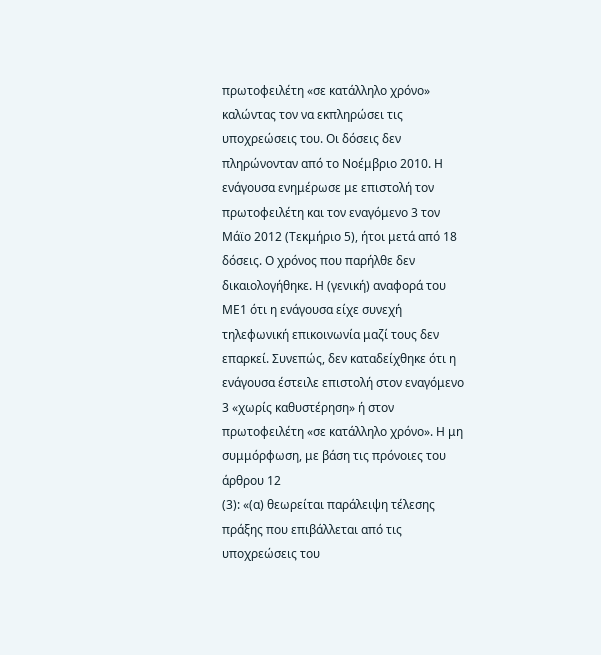πρωτοφειλέτη «σε κατάλληλο χρόνο» καλώντας τον να εκπληρώσει τις υποχρεώσεις του. Οι δόσεις δεν πληρώνονταν από το Νοέμβριο 2010. Η ενάγουσα ενημέρωσε με επιστολή τον πρωτοφειλέτη και τον εναγόμενο 3 τον Μάϊο 2012 (Τεκμήριο 5), ήτοι μετά από 18 δόσεις. Ο χρόνος που παρήλθε δεν δικαιολογήθηκε. Η (γενική) αναφορά του ΜΕ1 ότι η ενάγουσα είχε συνεχή τηλεφωνική επικοινωνία μαζί τους δεν επαρκεί. Συνεπώς, δεν καταδείχθηκε ότι η ενάγουσα έστειλε επιστολή στον εναγόμενο 3 «χωρίς καθυστέρηση» ή στον πρωτοφειλέτη «σε κατάλληλο χρόνο». Η μη συμμόρφωση, με βάση τις πρόνοιες του άρθρου 12
(3): «(α) θεωρείται παράλειψη τέλεσης πράξης που επιβάλλεται από τις υποχρεώσεις του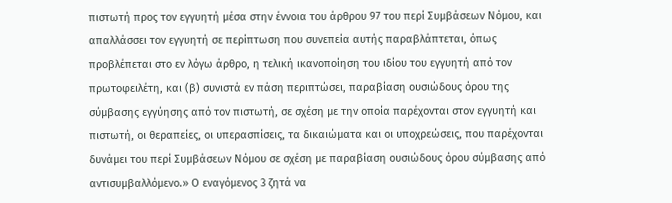πιστωτή προς τον εγγυητή μέσα στην έννοια του άρθρου 97 του περί Συμβάσεων Νόμου, και απαλλάσσει τον εγγυητή σε περίπτωση που συνεπεία αυτής παραβλάπτεται, όπως προβλέπεται στο εν λόγω άρθρο, η τελική ικανοποίηση του ιδίου του εγγυητή από τον πρωτοφειλέτη, και (β) συνιστά εν πάση περιπτώσει, παραβίαση ουσιώδους όρου της σύμβασης εγγύησης από τον πιστωτή, σε σχέση με την οποία παρέχονται στον εγγυητή και πιστωτή, οι θεραπείες, οι υπερασπίσεις, τα δικαιώματα και οι υποχρεώσεις, που παρέχονται δυνάμει του περί Συμβάσεων Νόμου σε σχέση με παραβίαση ουσιώδους όρου σύμβασης από αντισυμβαλλόμενο.» Ο εναγόμενος 3 ζητά να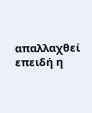απαλλαχθεί επειδή η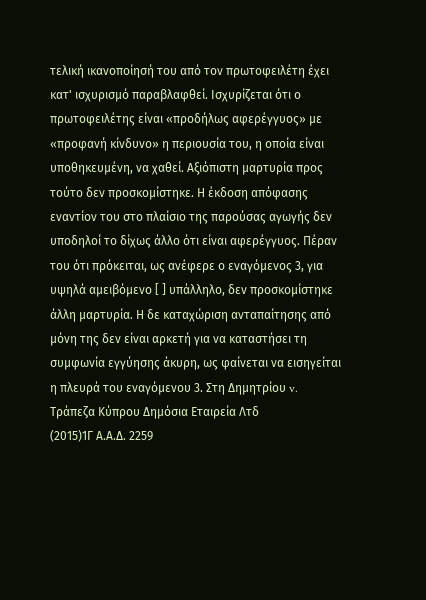τελική ικανοποίησή του από τον πρωτοφειλέτη έχει κατ' ισχυρισμό παραβλαφθεί. Ισχυρίζεται ότι ο πρωτοφειλέτης είναι «προδήλως αφερέγγυος» με «προφανή κίνδυνο» η περιουσία του, η οποία είναι υποθηκευμένη, να χαθεί. Αξιόπιστη μαρτυρία προς τούτο δεν προσκομίστηκε. Η έκδοση απόφασης εναντίον του στο πλαίσιο της παρούσας αγωγής δεν υποδηλοί το δίχως άλλο ότι είναι αφερέγγυος. Πέραν του ότι πρόκειται, ως ανέφερε ο εναγόμενος 3, για υψηλά αμειβόμενο [ ] υπάλληλο, δεν προσκομίστηκε άλλη μαρτυρία. Η δε καταχώριση ανταπαίτησης από μόνη της δεν είναι αρκετή για να καταστήσει τη συμφωνία εγγύησης άκυρη, ως φαίνεται να εισηγείται η πλευρά του εναγόμενου 3. Στη Δημητρίου v. Τράπεζα Κύπρου Δημόσια Εταιρεία Λτδ
(2015)1Γ Α.Α.Δ. 2259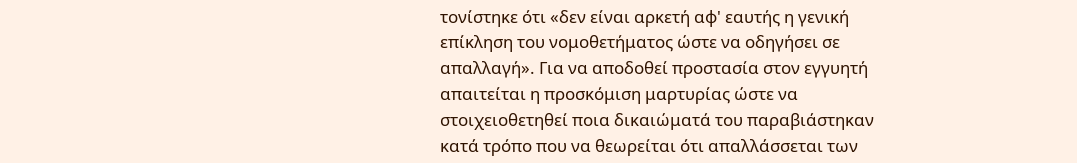τονίστηκε ότι «δεν είναι αρκετή αφ' εαυτής η γενική επίκληση του νομοθετήματος ώστε να οδηγήσει σε απαλλαγή». Για να αποδοθεί προστασία στον εγγυητή απαιτείται η προσκόμιση μαρτυρίας ώστε να στοιχειοθετηθεί ποια δικαιώματά του παραβιάστηκαν κατά τρόπο που να θεωρείται ότι απαλλάσσεται των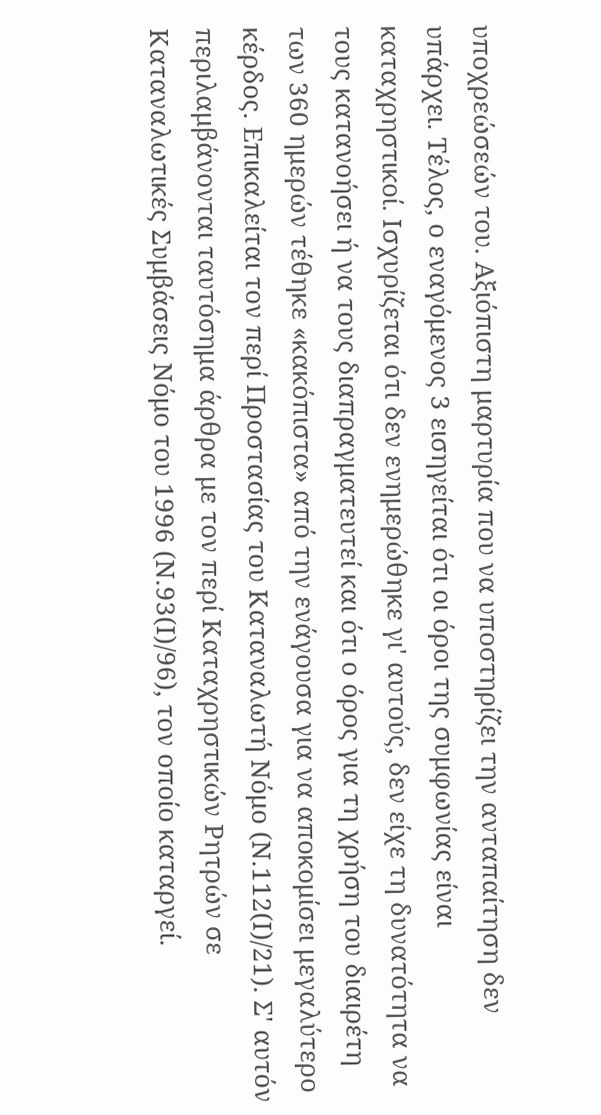υποχρεώσεών του. Αξιόπιστη μαρτυρία που να υποστηρίζει την ανταπαίτηση δεν υπάρχει. Τέλος, ο εναγόμενος 3 εισηγείται ότι οι όροι της συμφωνίας είναι καταχρηστικοί. Ισχυρίζεται ότι δεν ενημερώθηκε γι' αυτούς, δεν είχε τη δυνατότητα να τους κατανοήσει ή να τους διαπραγματευτεί και ότι ο όρος για τη χρήση του διαιρέτη των 360 ημερών τέθηκε «κακόπιστα» από την ενάγουσα για να αποκομίσει μεγαλύτερο κέρδος. Επικαλείται τον περί Προστασίας του Καταναλωτή Νόμο (Ν.112(Ι)/21). Σ' αυτόν περιλαμβάνονται ταυτόσημα άρθρα με τον περί Καταχρηστικών Ρητρών σε Καταναλωτικές Συμβάσεις Νόμο του 1996 (Ν.93(Ι)/96), τον οποίο καταργεί.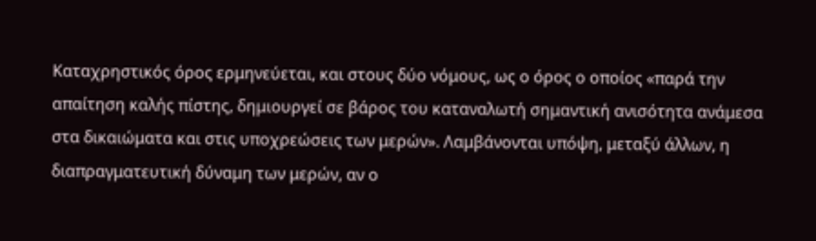Καταχρηστικός όρος ερμηνεύεται, και στους δύο νόμους, ως ο όρος ο οποίος «παρά την απαίτηση καλής πίστης, δημιουργεί σε βάρος του καταναλωτή σημαντική ανισότητα ανάμεσα στα δικαιώματα και στις υποχρεώσεις των μερών». Λαμβάνονται υπόψη, μεταξύ άλλων, η διαπραγματευτική δύναμη των μερών, αν ο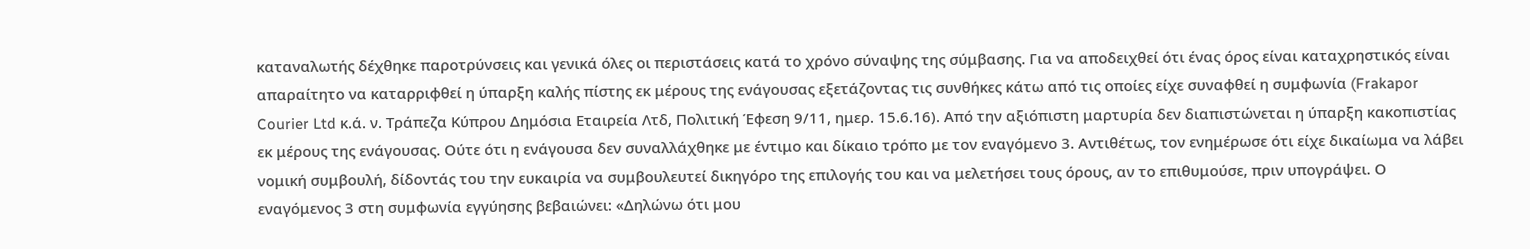καταναλωτής δέχθηκε παροτρύνσεις και γενικά όλες οι περιστάσεις κατά το χρόνο σύναψης της σύμβασης. Για να αποδειχθεί ότι ένας όρος είναι καταχρηστικός είναι απαραίτητο να καταρριφθεί η ύπαρξη καλής πίστης εκ μέρους της ενάγουσας εξετάζοντας τις συνθήκες κάτω από τις οποίες είχε συναφθεί η συμφωνία (Frakapor Courier Ltd κ.ά. ν. Τράπεζα Κύπρου Δημόσια Εταιρεία Λτδ, Πολιτική Έφεση 9/11, ημερ. 15.6.16). Από την αξιόπιστη μαρτυρία δεν διαπιστώνεται η ύπαρξη κακοπιστίας εκ μέρους της ενάγουσας. Ούτε ότι η ενάγουσα δεν συναλλάχθηκε με έντιμο και δίκαιο τρόπο με τον εναγόμενο 3. Αντιθέτως, τον ενημέρωσε ότι είχε δικαίωμα να λάβει νομική συμβουλή, δίδοντάς του την ευκαιρία να συμβουλευτεί δικηγόρο της επιλογής του και να μελετήσει τους όρους, αν το επιθυμούσε, πριν υπογράψει. Ο εναγόμενος 3 στη συμφωνία εγγύησης βεβαιώνει: «Δηλώνω ότι μου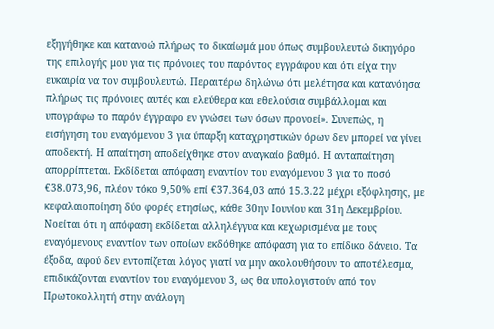εξηγήθηκε και κατανοώ πλήρως το δικαίωμά μου όπως συμβουλευτώ δικηγόρο της επιλογής μου για τις πρόνοιες του παρόντος εγγράφου και ότι είχα την ευκαιρία να τον συμβουλευτώ. Περαιτέρω δηλώνω ότι μελέτησα και κατανόησα πλήρως τις πρόνοιες αυτές και ελεύθερα και εθελούσια συμβάλλομαι και υπογράφω το παρόν έγγραφο εν γνώσει των όσων προνοεί». Συνεπώς, η εισήγηση του εναγόμενου 3 για ύπαρξη καταχρηστικών όρων δεν μπορεί να γίνει αποδεκτή. Η απαίτηση αποδείχθηκε στον αναγκαίο βαθμό. Η ανταπαίτηση απορρίπτεται. Εκδίδεται απόφαση εναντίον του εναγόμενου 3 για το ποσό €38.073,96, πλέον τόκο 9,50% επί €37.364,03 από 15.3.22 μέχρι εξόφλησης, με κεφαλαιοποίηση δύο φορές ετησίως, κάθε 30ην Ιουνίου και 31η Δεκεμβρίου. Νοείται ότι η απόφαση εκδίδεται αλληλέγγυα και κεχωρισμένα με τους εναγόμενους εναντίον των οποίων εκδόθηκε απόφαση για το επίδικο δάνειο. Τα έξοδα, αφού δεν εντοπίζεται λόγος γιατί να μην ακολουθήσουν το αποτέλεσμα, επιδικάζονται εναντίον του εναγόμενου 3, ως θα υπολογιστούν από τον Πρωτοκολλητή στην ανάλογη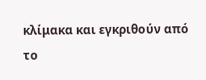κλίμακα και εγκριθούν από το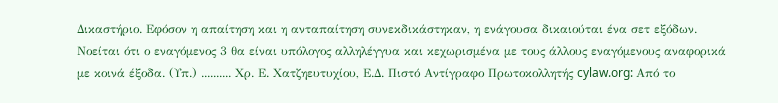Δικαστήριο. Εφόσον η απαίτηση και η ανταπαίτηση συνεκδικάστηκαν, η ενάγουσα δικαιούται ένα σετ εξόδων. Νοείται ότι ο εναγόμενος 3 θα είναι υπόλογος αλληλέγγυα και κεχωρισμένα με τους άλλους εναγόμενους αναφορικά με κοινά έξοδα. (Υπ.) .......... Χρ. Ε. Χατζηευτυχίου, Ε.Δ. Πιστό Αντίγραφο Πρωτοκολλητής cylaw.org: Από το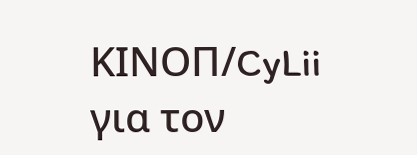ΚΙΝOΠ/CyLii για τον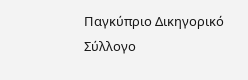Παγκύπριο Δικηγορικό Σύλλογο